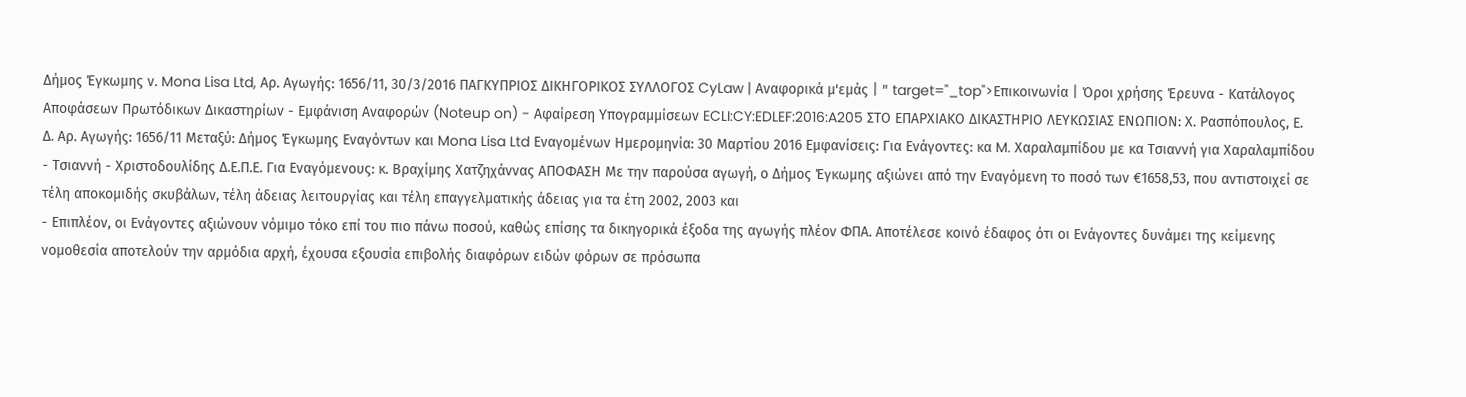Δήμος Έγκωμης ν. Mona Lisa Ltd, Αρ. Αγωγής: 1656/11, 30/3/2016 ΠΑΓΚΥΠΡΙΟΣ ΔΙΚΗΓΟΡΙΚΟΣ ΣΥΛΛΟΓΟΣ CyLaw | Αναφορικά μ'εμάς | " target="_top">Επικοινωνία | Όροι χρήσης Έρευνα - Κατάλογος Αποφάσεων Πρωτόδικων Δικαστηρίων - Εμφάνιση Αναφορών (Noteup on) - Αφαίρεση Υπογραμμίσεων ECLI:CY:EDLEF:2016:A205 ΣΤΟ ΕΠΑΡΧΙΑΚΟ ΔΙΚΑΣΤΗΡΙΟ ΛΕΥΚΩΣΙΑΣ ΕΝΩΠΙΟΝ: Χ. Ρασπόπουλος, Ε. Δ. Αρ. Αγωγής: 1656/11 Μεταξύ: Δήμος Έγκωμης Εναγόντων και Mona Lisa Ltd Εναγομένων Ημερομηνία: 30 Μαρτίου 2016 Εμφανίσεις: Για Ενάγοντες: κα M. Χαραλαμπίδου με κα Τσιαννή για Χαραλαμπίδου - Τσιαννή - Χριστοδουλίδης Δ.Ε.Π.Ε. Για Εναγόμενους: κ. Βραχίμης Χατζηχάννας ΑΠΟΦΑΣΗ Με την παρούσα αγωγή, ο Δήμος Έγκωμης αξιώνει από την Εναγόμενη το ποσό των €1658,53, που αντιστοιχεί σε τέλη αποκομιδής σκυβάλων, τέλη άδειας λειτουργίας και τέλη επαγγελματικής άδειας για τα έτη 2002, 2003 και
- Επιπλέον, οι Ενάγοντες αξιώνουν νόμιμο τόκο επί του πιο πάνω ποσού, καθώς επίσης τα δικηγορικά έξοδα της αγωγής πλέον ΦΠΑ. Απoτέλεσε κοινό έδαφος ότι οι Ενάγοντες δυνάμει της κείμενης νομοθεσία αποτελούν την αρμόδια αρχή, έχουσα εξουσία επιβολής διαφόρων ειδών φόρων σε πρόσωπα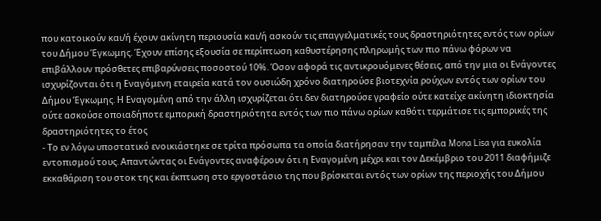που κατοικούν και/ή έχουν ακίνητη περιουσία και/ή ασκούν τις επαγγελματικές τους δραστηριότητες εντός των ορίων του Δήμου Έγκωμης. Έχουν επίσης εξουσία σε περίπτωση καθυστέρησης πληρωμής των πιο πάνω φόρων να επιβάλλουν πρόσθετες επιβαρύνσεις ποσοστού 10%. Όσον αφορά τις αντικρουόμενες θέσεις, από την μια οι Ενάγοντες ισχυρίζονται ότι η Εναγόμενη εταιρεία κατά τον ουσιώδη χρόνο διατηρούσε βιοτεχνία ρούχων εντός των ορίων του Δήμου Έγκωμης. Η Εναγομένη από την άλλη ισχυρίζεται ότι δεν διατηρούσε γραφείο ούτε κατείχε ακίνητη ιδιοκτησία ούτε ασκούσε οποιαδήποτε εμπορική δραστηριότητα εντός των πιο πάνω ορίων καθότι τερμάτισε τις εμπορικές της δραστηριότητες το έτος
- Το εν λόγω υποστατικό ενοικιάστηκε σε τρίτα πρόσωπα τα οποία διατήρησαν την ταμπέλα Mona Lisa για ευκολία εντοπισμού τους. Απαντώντας οι Ενάγοντες αναφέρουν ότι η Εναγομένη μέχρι και τον Δεκέμβριο του 2011 διαφήμιζε εκκαθάριση του στοκ της και έκπτωση στο εργοστάσιο της που βρίσκεται εντός των ορίων της περιοχής του Δήμου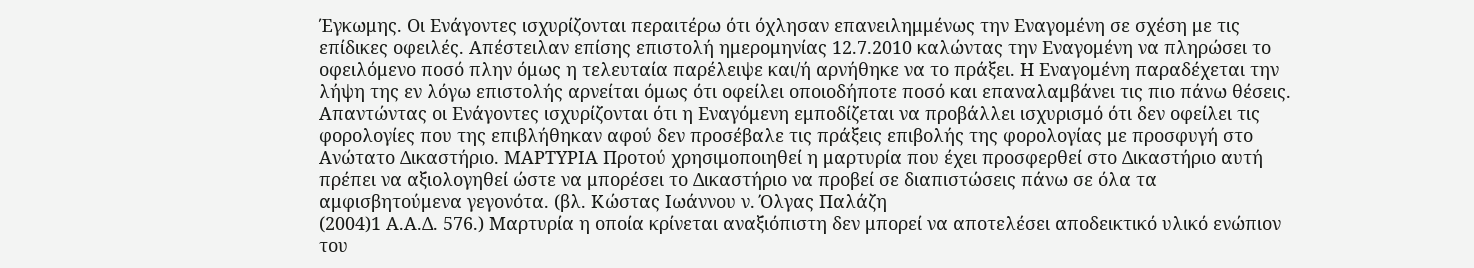Έγκωμης. Οι Ενάγοντες ισχυρίζονται περαιτέρω ότι όχλησαν επανειλημμένως την Εναγομένη σε σχέση με τις επίδικες οφειλές. Απέστειλαν επίσης επιστολή ημερομηνίας 12.7.2010 καλώντας την Εναγομένη να πληρώσει το οφειλόμενο ποσό πλην όμως η τελευταία παρέλειψε και/ή αρνήθηκε να το πράξει. Η Εναγομένη παραδέχεται την λήψη της εν λόγω επιστολής αρνείται όμως ότι οφείλει οποιοδήποτε ποσό και επαναλαμβάνει τις πιο πάνω θέσεις. Απαντώντας οι Ενάγοντες ισχυρίζονται ότι η Εναγόμενη εμποδίζεται να προβάλλει ισχυρισμό ότι δεν οφείλει τις φορολογίες που της επιβλήθηκαν αφού δεν προσέβαλε τις πράξεις επιβολής της φορολογίας με προσφυγή στο Ανώτατο Δικαστήριο. ΜΑΡΤΥΡΙΑ Προτού χρησιμοποιηθεί η μαρτυρία που έχει προσφερθεί στο Δικαστήριο αυτή πρέπει να αξιολογηθεί ώστε να μπορέσει το Δικαστήριο να προβεί σε διαπιστώσεις πάνω σε όλα τα αμφισβητούμενα γεγονότα. (βλ. Κώστας Ιωάννου ν. Όλγας Παλάζη
(2004)1 Α.Α.Δ. 576.) Μαρτυρία η οποία κρίνεται αναξιόπιστη δεν μπορεί να αποτελέσει αποδεικτικό υλικό ενώπιον του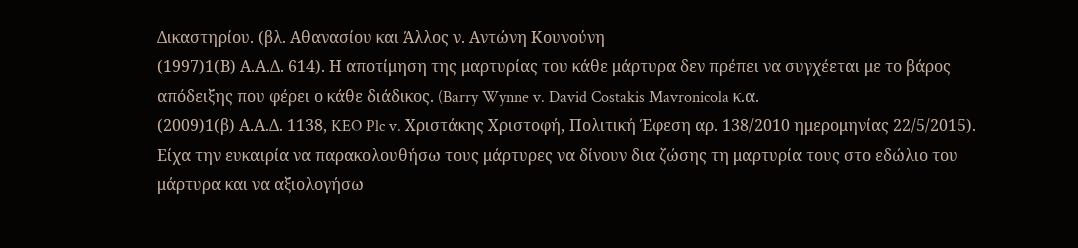Δικαστηρίου. (βλ. Αθανασίου και Άλλος ν. Αντώνη Κουνούνη
(1997)1(Β) Α.Α.Δ. 614). Η αποτίμηση της μαρτυρίας του κάθε μάρτυρα δεν πρέπει να συγχέεται με το βάρος απόδειξης που φέρει ο κάθε διάδικος. (Barry Wynne v. David Costakis Mavronicola κ.α.
(2009)1(β) Α.Α.Δ. 1138, KEO Plc v. Χριστάκης Χριστοφή, Πολιτική Έφεση αρ. 138/2010 ημερομηνίας 22/5/2015). Είχα την ευκαιρία να παρακολουθήσω τους μάρτυρες να δίνουν δια ζώσης τη μαρτυρία τους στο εδώλιο του μάρτυρα και να αξιολογήσω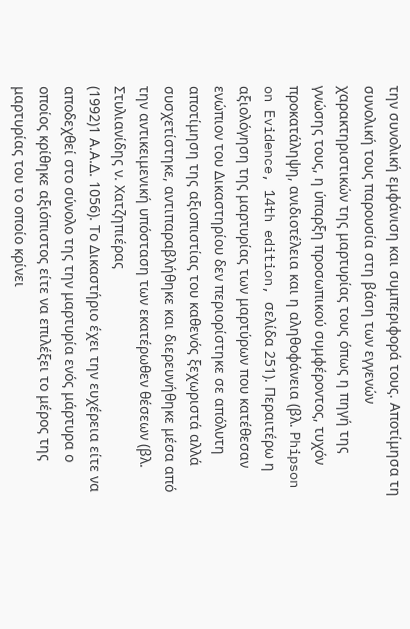την συνολική εμφάνιση και συμπεριφορά τους. Αποτίμησα τη συνολική τους παρουσία στη βάση των εγγενών χαρακτηριστικών της μαρτυρίας τους όπως η πηγή της γνώσης τους, η ύπαρξη προσωπικού συμφέροντος, τυχόν προκατάληψη, ανιδιοτέλεια και η αληθοφάνεια (βλ. Phipson on Evidence, 14th edition, σελίδα 251). Περαιτέρω η αξιολόγηση της μαρτυρίας των μαρτύρων που κατέθεσαν ενώπιον του Δικαστηρίου δεν περιορίστηκε σε απόλυτη αποτίμηση της αξιοπιστίας του καθενός ξεχωριστά αλλά συσχετίστηκε, αντιπαραβλήθηκε και διερευνήθηκε μέσα από την αντικειμενική υπόσταση των εκατέρωθεν θέσεων (βλ. Στυλιανίδης ν. Χατζηπιέρας
(1992)1 Α.Α.Δ. 1056). Το Δικαστήριο έχει την ευχέρεια είτε να αποδεχθεί στο σύνολο της την μαρτυρία ενός μάρτυρα ο οποίος κρίθηκε αξιόπιστος είτε να επιλέξει το μέρος της μαρτυρίας του το οποίο κρίνει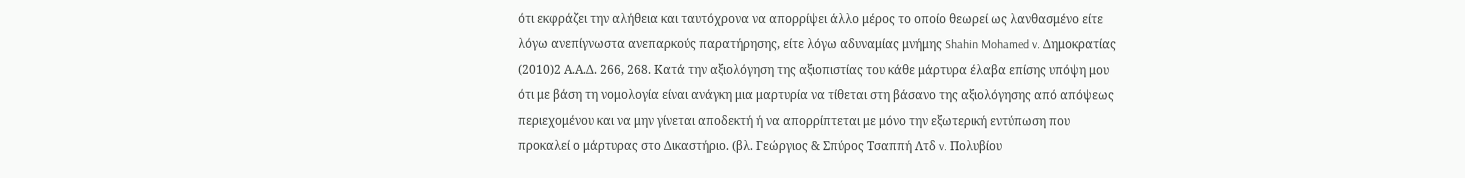ότι εκφράζει την αλήθεια και ταυτόχρονα να απορρίψει άλλο μέρος το οποίο θεωρεί ως λανθασμένο είτε λόγω ανεπίγνωστα ανεπαρκούς παρατήρησης, είτε λόγω αδυναμίας μνήμης Shahin Mohamed v. Δημοκρατίας
(2010)2 Α.Α.Δ. 266, 268. Κατά την αξιολόγηση της αξιοπιστίας του κάθε μάρτυρα έλαβα επίσης υπόψη μου ότι με βάση τη νομολογία είναι ανάγκη μια μαρτυρία να τίθεται στη βάσανο της αξιολόγησης από απόψεως περιεχομένου και να μην γίνεται αποδεκτή ή να απορρίπτεται με μόνο την εξωτερική εντύπωση που προκαλεί ο μάρτυρας στο Δικαστήριο. (βλ. Γεώργιος & Σπύρος Τσαππή Λτδ v. Πολυβίου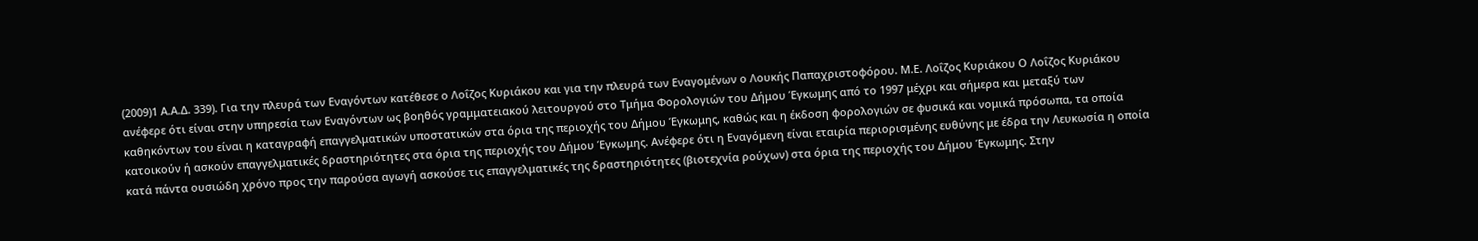(2009)1 Α.Α.Δ. 339). Για την πλευρά των Εναγόντων κατέθεσε ο Λοΐζος Κυριάκου και για την πλευρά των Εναγομένων ο Λουκής Παπαχριστοφόρου. Μ.Ε. Λοΐζος Κυριάκου Ο Λοΐζος Κυριάκου ανέφερε ότι είναι στην υπηρεσία των Εναγόντων ως βοηθός γραμματειακού λειτουργού στο Τμήμα Φορολογιών του Δήμου Έγκωμης από το 1997 μέχρι και σήμερα και μεταξύ των καθηκόντων του είναι η καταγραφή επαγγελματικών υποστατικών στα όρια της περιοχής του Δήμου Έγκωμης, καθώς και η έκδοση φορολογιών σε φυσικά και νομικά πρόσωπα, τα οποία κατοικούν ή ασκούν επαγγελματικές δραστηριότητες στα όρια της περιοχής του Δήμου Έγκωμης. Ανέφερε ότι η Εναγόμενη είναι εταιρία περιορισμένης ευθύνης με έδρα την Λευκωσία η οποία κατά πάντα ουσιώδη χρόνο προς την παρούσα αγωγή ασκούσε τις επαγγελματικές της δραστηριότητες (βιοτεχνία ρούχων) στα όρια της περιοχής του Δήμου Έγκωμης. Στην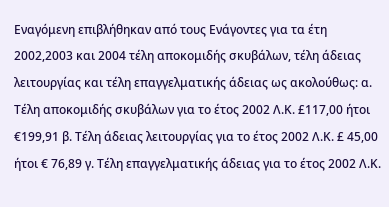Εναγόμενη επιβλήθηκαν από τους Ενάγοντες για τα έτη 2002,2003 και 2004 τέλη αποκομιδής σκυβάλων, τέλη άδειας λειτουργίας και τέλη επαγγελματικής άδειας ως ακολούθως: α. Τέλη αποκομιδής σκυβάλων για το έτος 2002 Λ.Κ. £117,00 ήτοι €199,91 β. Τέλη άδειας λειτουργίας για το έτος 2002 Λ.Κ. £ 45,00 ήτοι € 76,89 γ. Τέλη επαγγελματικής άδειας για το έτος 2002 Λ.Κ.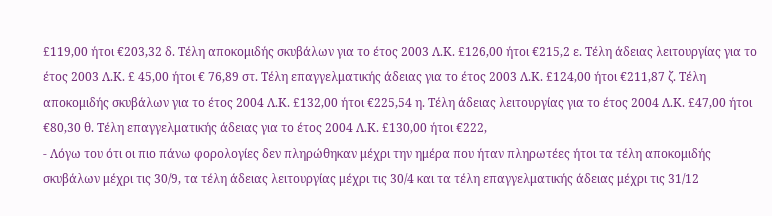£119,00 ήτοι €203,32 δ. Τέλη αποκομιδής σκυβάλων για το έτος 2003 Λ.Κ. £126,00 ήτοι €215,2 ε. Τέλη άδειας λειτουργίας για το έτος 2003 Λ.Κ. £ 45,00 ήτοι € 76,89 στ. Τέλη επαγγελματικής άδειας για το έτος 2003 Λ.Κ. £124,00 ήτοι €211,87 ζ. Τέλη αποκομιδής σκυβάλων για το έτος 2004 Λ.Κ. £132,00 ήτοι €225,54 η. Τέλη άδειας λειτουργίας για το έτος 2004 Λ.Κ. £47,00 ήτοι €80,30 θ. Τέλη επαγγελματικής άδειας για το έτος 2004 Λ.Κ. £130,00 ήτοι €222,
- Λόγω του ότι οι πιο πάνω φορολογίες δεν πληρώθηκαν μέχρι την ημέρα που ήταν πληρωτέες ήτοι τα τέλη αποκομιδής σκυβάλων μέχρι τις 30/9, τα τέλη άδειας λειτουργίας μέχρι τις 30/4 και τα τέλη επαγγελματικής άδειας μέχρι τις 31/12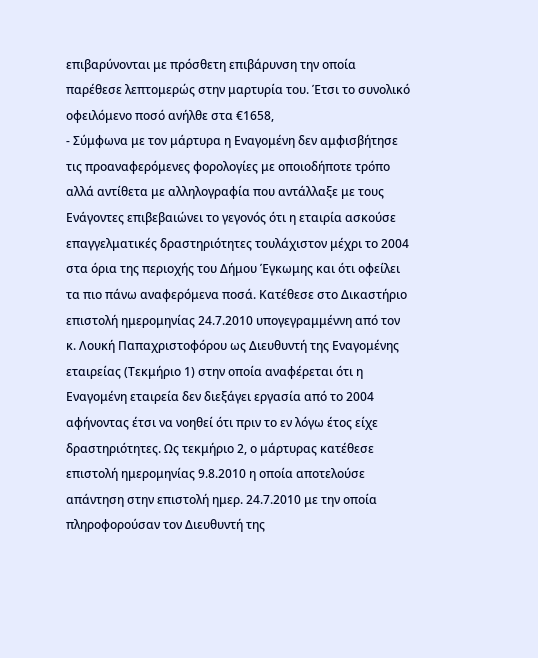επιβαρύνονται με πρόσθετη επιβάρυνση την οποία παρέθεσε λεπτομερώς στην μαρτυρία του. Έτσι το συνολικό οφειλόμενο ποσό ανήλθε στα €1658,
- Σύμφωνα με τον μάρτυρα η Εναγομένη δεν αμφισβήτησε τις προαναφερόμενες φορολογίες με οποιοδήποτε τρόπο αλλά αντίθετα με αλληλογραφία που αντάλλαξε με τους Ενάγοντες επιβεβαιώνει το γεγονός ότι η εταιρία ασκούσε επαγγελματικές δραστηριότητες τουλάχιστον μέχρι το 2004 στα όρια της περιοχής του Δήμου Έγκωμης και ότι οφείλει τα πιο πάνω αναφερόμενα ποσά. Κατέθεσε στο Δικαστήριο επιστολή ημερομηνίας 24.7.2010 υπογεγραμμέννη από τον κ. Λουκή Παπαχριστοφόρου ως Διευθυντή της Εναγομένης εταιρείας (Τεκμήριο 1) στην οποία αναφέρεται ότι η Εναγομένη εταιρεία δεν διεξάγει εργασία από το 2004 αφήνοντας έτσι να νοηθεί ότι πριν το εν λόγω έτος είχε δραστηριότητες. Ως τεκμήριο 2, ο μάρτυρας κατέθεσε επιστολή ημερομηνίας 9.8.2010 η οποία αποτελούσε απάντηση στην επιστολή ημερ. 24.7.2010 με την οποία πληροφορούσαν τον Διευθυντή της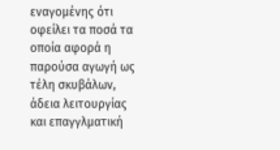εναγομένης ότι οφείλει τα ποσά τα οποία αφορά η παρούσα αγωγή ως τέλη σκυβάλων, άδεια λειτουργίας και επαγγλματική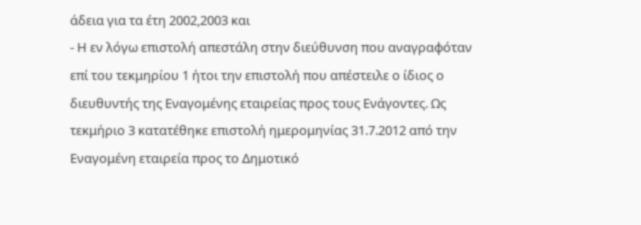άδεια για τα έτη 2002,2003 και
- Η εν λόγω επιστολή απεστάλη στην διεύθυνση που αναγραφόταν επί του τεκμηρίου 1 ήτοι την επιστολή που απέστειλε ο ίδιος ο διευθυντής της Εναγομένης εταιρείας προς τους Ενάγοντες. Ως τεκμήριο 3 κατατέθηκε επιστολή ημερομηνίας 31.7.2012 από την Εναγομένη εταιρεία προς το Δημοτικό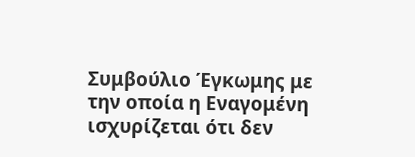Συμβούλιο Έγκωμης με την οποία η Εναγομένη ισχυρίζεται ότι δεν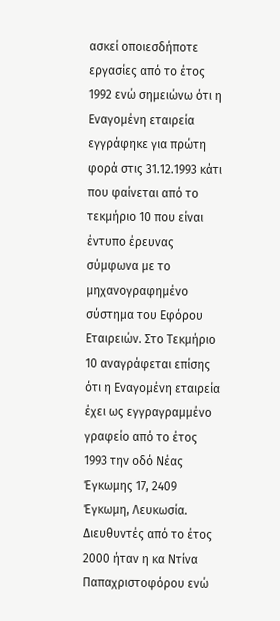ασκεί οποιεσδήποτε εργασίες από το έτος 1992 ενώ σημειώνω ότι η Εναγομένη εταιρεία εγγράφηκε για πρώτη φορά στις 31.12.1993 κάτι που φαίνεται από το τεκμήριο 10 που είναι έντυπο έρευνας σύμφωνα με το μηχανογραφημένο σύστημα του Εφόρου Εταιρειών. Στο Τεκμήριο 10 αναγράφεται επίσης ότι η Εναγομένη εταιρεία έχει ως εγγραγραμμένο γραφείο από το έτος 1993 την οδό Νέας Έγκωμης 17, 2409 Έγκωμη, Λευκωσία. Διευθυντές από το έτος 2000 ήταν η κα Ντίνα Παπαχριστοφόρου ενώ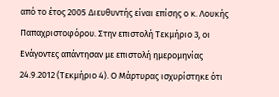από το έτος 2005 Διευθυντής είναι επίσης ο κ. Λουκής Παπαχριστοφόρου. Στην επιστολή Τεκμήριο 3, οι Ενάγοντες απάντησαν με επιστολή ημερομηνίας 24.9.2012 (Τεκμήριο 4). Ο Μάρτυρας ισχυρίστηκε ότι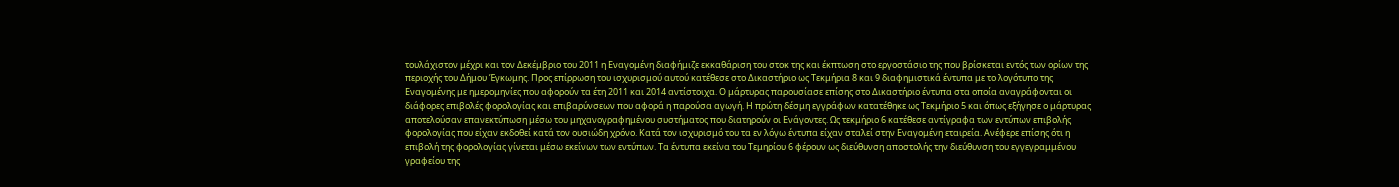τουλάχιστον μέχρι και τον Δεκέμβριο του 2011 η Εναγομένη διαφήμιζε εκκαθάριση του στοκ της και έκπτωση στο εργοστάσιο της που βρίσκεται εντός των ορίων της περιοχής του Δήμου Έγκωμης. Προς επίρρωση του ισχυρισμού αυτού κατέθεσε στο Δικαστήριο ως Τεκμήρια 8 και 9 διαφημιστικά έντυπα με το λογότυπο της Εναγομένης με ημερομηνίες που αφορούν τα έτη 2011 και 2014 αντίστοιχα. Ο μάρτυρας παρουσίασε επίσης στο Δικαστήριο έντυπα στα οποία αναγράφονται οι διάφορες επιβολές φορολογίας και επιβαρύνσεων που αφορά η παρούσα αγωγή. Η πρώτη δέσμη εγγράφων κατατέθηκε ως Τεκμήριο 5 και όπως εξήγησε ο μάρτυρας αποτελούσαν επανεκτύπωση μέσω του μηχανογραφημένου συστήματος που διατηρούν οι Ενάγοντες. Ως τεκμήριο 6 κατέθεσε αντίγραφα των εντύπων επιβολής φορολογίας που είχαν εκδοθεί κατά τον ουσιώδη χρόνο. Κατά τον ισχυρισμό του τα εν λόγω έντυπα είχαν σταλεί στην Εναγομένη εταιρεία. Ανέφερε επίσης ότι η επιβολή της φορολογίας γίνεται μέσω εκείνων των εντύπων. Τα έντυπα εκείνα του Τεμηρίου 6 φέρουν ως διεύθυνση αποστολής την διεύθυνση του εγγεγραμμένου γραφείου της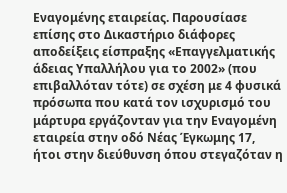Εναγομένης εταιρείας. Παρουσίασε επίσης στο Δικαστήριο διάφορες αποδείξεις είσπραξης «Επαγγελματικής άδειας Υπαλλήλου για το 2002» (που επιβαλλόταν τότε) σε σχέση με 4 φυσικά πρόσωπα που κατά τον ισχυρισμό του μάρτυρα εργάζονταν για την Εναγομένη εταιρεία στην οδό Νέας Έγκωμης 17, ήτοι στην διεύθυνση όπου στεγαζόταν η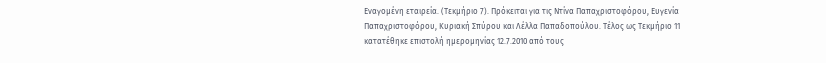Εναγομένη εταιρεία. (Τεκμήριο 7). Πρόκειται για τις Ντίνα Παπαχριστοφόρου, Ευγενία Παπαχριστοφόρου, Κυριακή Σπύρου και Λέλλα Παπαδοπούλου. Τέλος ως Τεκμήριο 11 κατατέθηκε επιστολή ημερομηνίας 12.7.2010 από τους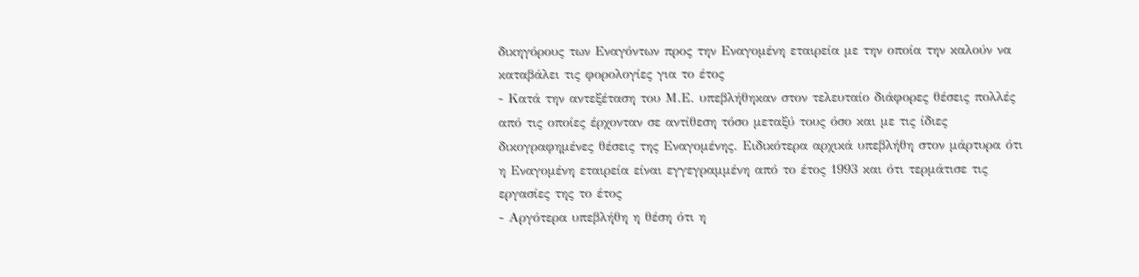δικηγόρους των Εναγόντων προς την Εναγομένη εταιρεία με την οποία την καλούν να καταβάλει τις φορολογίες για το έτος
- Κατά την αντεξέταση του Μ.Ε. υπεβλήθηκαν στον τελευταίο διάφορες θέσεις πολλές από τις οποίες έρχονταν σε αντίθεση τόσο μεταξύ τους όσο και με τις ίδιες δικογραφημένες θέσεις της Εναγομένης. Ειδικότερα αρχικά υπεβλήθη στον μάρτυρα ότι η Εναγομένη εταιρεία είναι εγγεγραμμένη από το έτος 1993 και ότι τερμάτισε τις εργασίες της το έτος
- Αργότερα υπεβλήθη η θέση ότι η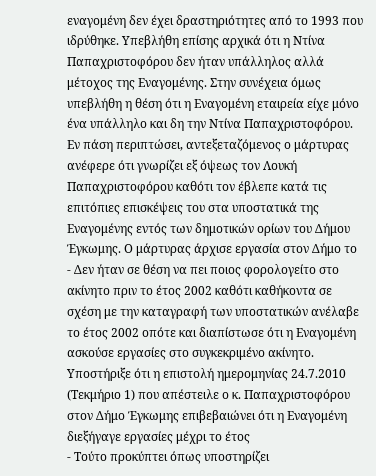εναγομένη δεν έχει δραστηριότητες από το 1993 που ιδρύθηκε. Υπεβλήθη επίσης αρχικά ότι η Ντίνα Παπαχριστοφόρου δεν ήταν υπάλληλος αλλά μέτοχος της Εναγομένης. Στην συνέχεια όμως υπεβλήθη η θέση ότι η Εναγομένη εταιρεία είχε μόνο ένα υπάλληλο και δη την Ντίνα Παπαχριστοφόρου. Εν πάση περιπτώσει, αντεξεταζόμενος ο μάρτυρας ανέφερε ότι γνωρίζει εξ όψεως τον Λουκή Παπαχριστοφόρου καθότι τον έβλεπε κατά τις επιτόπιες επισκέψεις του στα υποστατικά της Εναγομένης εντός των δημοτικών ορίων του Δήμου Έγκωμης. Ο μάρτυρας άρχισε εργασία στον Δήμο το
- Δεν ήταν σε θέση να πει ποιος φορολογείτο στο ακίνητο πριν το έτος 2002 καθότι καθήκοντα σε σχέση με την καταγραφή των υποστατικών ανέλαβε το έτος 2002 οπότε και διαπίστωσε ότι η Εναγομένη ασκούσε εργασίες στο συγκεκριμένο ακίνητο. Υποστήριξε ότι η επιστολή ημερομηνίας 24.7.2010 (Τεκμήριο 1) που απέστειλε ο κ. Παπαχριστοφόρου στον Δήμο Έγκωμης επιβεβαιώνει ότι η Εναγομένη διεξήγαγε εργασίες μέχρι το έτος
- Τούτο προκύπτει όπως υποστηρίζει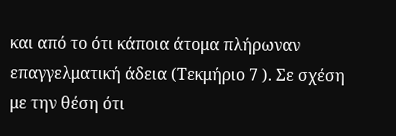και από το ότι κάποια άτομα πλήρωναν επαγγελματική άδεια (Τεκμήριο 7 ). Σε σχέση με την θέση ότι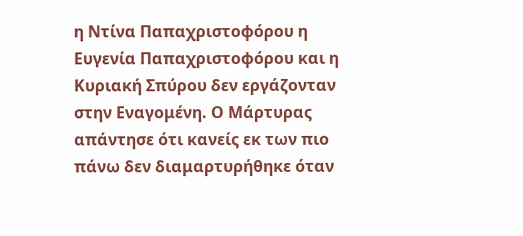η Ντίνα Παπαχριστοφόρου η Ευγενία Παπαχριστοφόρου και η Κυριακή Σπύρου δεν εργάζονταν στην Εναγομένη. Ο Μάρτυρας απάντησε ότι κανείς εκ των πιο πάνω δεν διαμαρτυρήθηκε όταν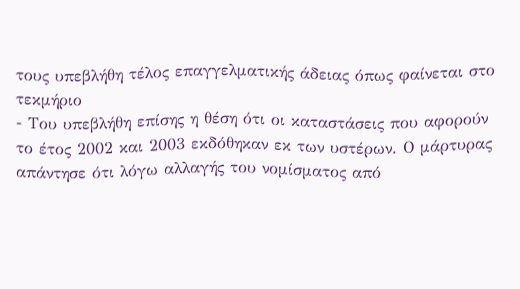τους υπεβλήθη τέλος επαγγελματικής άδειας όπως φαίνεται στο τεκμήριο
- Του υπεβλήθη επίσης η θέση ότι οι καταστάσεις που αφορούν το έτος 2002 και 2003 εκδόθηκαν εκ των υστέρων. Ο μάρτυρας απάντησε ότι λόγω αλλαγής του νομίσματος από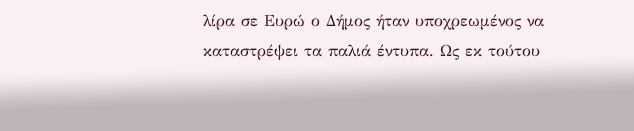λίρα σε Ευρώ ο Δήμος ήταν υποχρεωμένος να καταστρέψει τα παλιά έντυπα. Ως εκ τούτου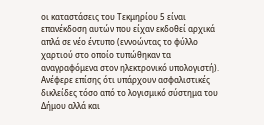οι καταστάσεις του Τεκμηρίου 5 είναι επανέκδοση αυτών που είχαν εκδοθεί αρχικά απλά σε νέο έντυπο (εννοώντας το φύλλο χαρτιού στο οποίο τυπώθηκαν τα αναγραφόμενα στον ηλεκτρονικό υπολογιστή). Ανέφερε επίσης ότι υπάρχουν ασφαλιστικές δικλείδες τόσο από το λογισμικό σύστημα του Δήμου αλλά και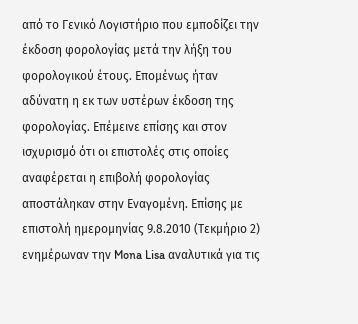από το Γενικό Λογιστήριο που εμποδίζει την έκδοση φορολογίας μετά την λήξη του φορολογικού έτους. Επομένως ήταν αδύνατη η εκ των υστέρων έκδοση της φορολογίας. Επέμεινε επίσης και στον ισχυρισμό ότι οι επιστολές στις οποίες αναφέρεται η επιβολή φορολογίας αποστάληκαν στην Εναγομένη. Επίσης με επιστολή ημερομηνίας 9.8.2010 (Τεκμήριο 2) ενημέρωναν την Mona Lisa αναλυτικά για τις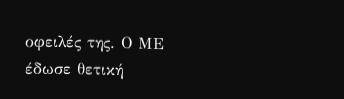οφειλές της. Ο ΜΕ έδωσε θετική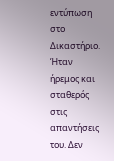εντύπωση στο Δικαστήριο. Ήταν ήρεμος και σταθερός στις απαντήσεις του. Δεν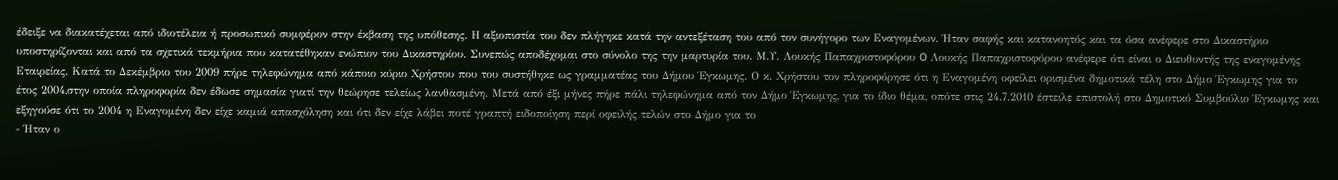έδειξε να διακατέχεται από ιδιοτέλεια ή προσωπικό συμφέρον στην έκβαση της υπόθεσης. Η αξιοπιστία του δεν πλήγηκε κατά την αντεξέταση του από τον συνήγορο των Εναγομένων. Ήταν σαφής και κατανοητός και τα όσα ανέφερε στο Δικαστήριο υποστηρίζονται και από τα σχετικά τεκμήρια που κατατέθηκαν ενώπιον του Δικαστηρίου. Συνεπώς αποδέχομαι στο σύνολο της την μαρτυρία του. Μ.Υ. Λουκής Παπαχριστοφόρου O Λουκής Παπαχριστοφόρου ανέφερε ότι είναι ο Διευθυντής της εναγομένης Εταιρείας. Κατά το Δεκέμβριο του 2009 πήρε τηλεφώνημα από κάποιο κύριο Χρήστου που του συστήθηκε ως γραμματέας του Δήμου Έγκωμης. Ο κ. Χρήστου τον πληροφόρησε ότι η Εναγομένη οφείλει ορισμένα δημοτικά τέλη στο Δήμο Έγκωμης για το έτος 2004,στην οποία πληροφορία δεν έδωσε σημασία γιατί την θεώρησε τελείως λανθασμένη. Μετά από έξι μήνες πήρε πάλι τηλεφώνημα από τον Δήμο Έγκωμης, για το ίδιο θέμα, οπότε στις 24.7.2010 έστειλε επιστολή στο Δημοτικό Συμβούλιο Έγκωμης και εξηγούσε ότι το 2004 η Εναγομένη δεν είχε καμιά απασχόληση και ότι δεν είχε λάβει ποτέ γραπτή ειδοποίηση περί οφειλής τελών στο Δήμο για το
- Ήταν ο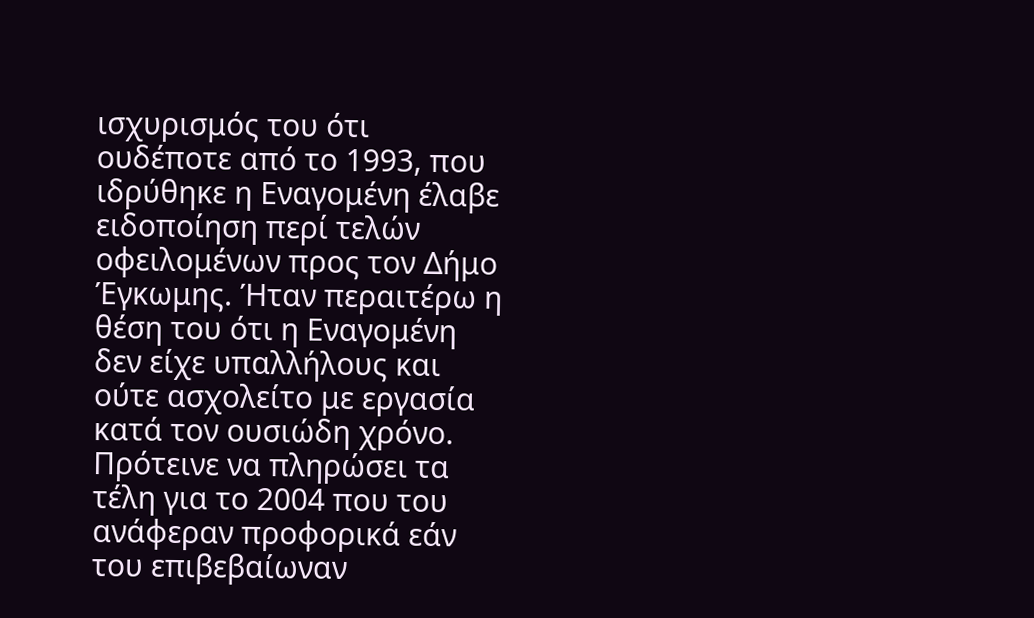ισχυρισμός του ότι ουδέποτε από το 1993, που ιδρύθηκε η Εναγομένη έλαβε ειδοποίηση περί τελών οφειλομένων προς τον Δήμο Έγκωμης. Ήταν περαιτέρω η θέση του ότι η Εναγομένη δεν είχε υπαλλήλους και ούτε ασχολείτο με εργασία κατά τον ουσιώδη χρόνο. Πρότεινε να πληρώσει τα τέλη για το 2004 που του ανάφεραν προφορικά εάν του επιβεβαίωναν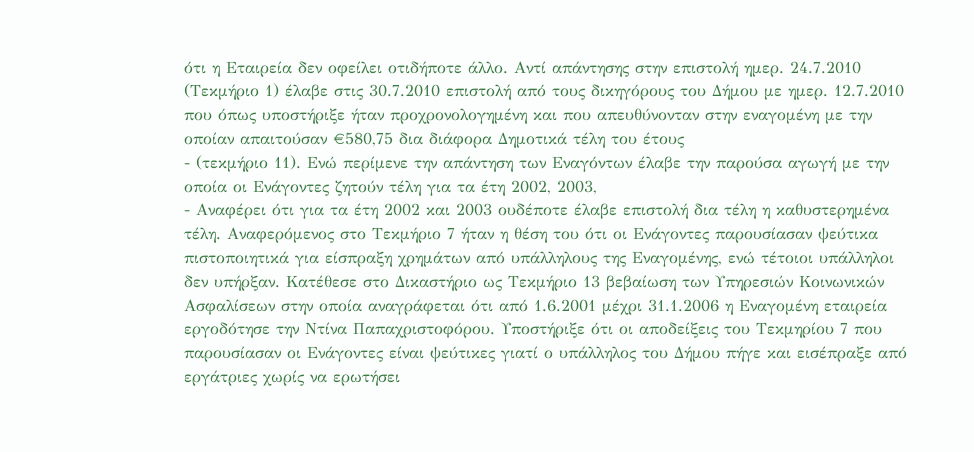ότι η Εταιρεία δεν οφείλει οτιδήποτε άλλο. Αντί απάντησης στην επιστολή ημερ. 24.7.2010 (Τεκμήριο 1) έλαβε στις 30.7.2010 επιστολή από τους δικηγόρους του Δήμου με ημερ. 12.7.2010 που όπως υποστήριξε ήταν προχρονολογημένη και που απευθύνονταν στην εναγομένη με την οποίαν απαιτούσαν €580,75 δια διάφορα Δημοτικά τέλη του έτους
- (τεκμήριο 11). Ενώ περίμενε την απάντηση των Εναγόντων έλαβε την παρούσα αγωγή με την οποία οι Ενάγοντες ζητούν τέλη για τα έτη 2002, 2003,
- Αναφέρει ότι για τα έτη 2002 και 2003 ουδέποτε έλαβε επιστολή δια τέλη η καθυστερημένα τέλη. Αναφερόμενος στο Τεκμήριο 7 ήταν η θέση του ότι οι Ενάγοντες παρουσίασαν ψεύτικα πιστοποιητικά για είσπραξη χρημάτων από υπάλληλους της Εναγομένης, ενώ τέτοιοι υπάλληλοι δεν υπήρξαν. Κατέθεσε στο Δικαστήριο ως Τεκμήριο 13 βεβαίωση των Υπηρεσιών Κοινωνικών Ασφαλίσεων στην οποία αναγράφεται ότι από 1.6.2001 μέχρι 31.1.2006 η Εναγομένη εταιρεία εργοδότησε την Ντίνα Παπαχριστοφόρου. Υποστήριξε ότι οι αποδείξεις του Τεκμηρίου 7 που παρουσίασαν οι Ενάγοντες είναι ψεύτικες γιατί ο υπάλληλος του Δήμου πήγε και εισέπραξε από εργάτριες χωρίς να ερωτήσει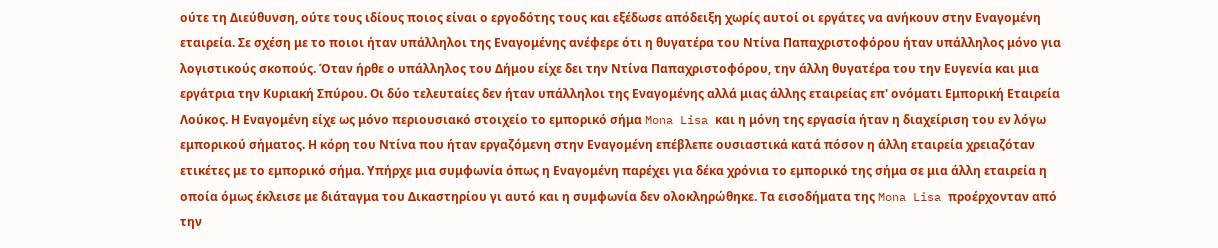ούτε τη Διεύθυνση, ούτε τους ιδίους ποιος είναι ο εργοδότης τους και εξέδωσε απόδειξη χωρίς αυτοί οι εργάτες να ανήκουν στην Εναγομένη εταιρεία. Σε σχέση με το ποιοι ήταν υπάλληλοι της Εναγομένης ανέφερε ότι η θυγατέρα του Ντίνα Παπαχριστοφόρου ήταν υπάλληλος μόνο για λογιστικούς σκοπούς. Όταν ήρθε ο υπάλληλος του Δήμου είχε δει την Ντίνα Παπαχριστοφόρου, την άλλη θυγατέρα του την Ευγενία και μια εργάτρια την Κυριακή Σπύρου. Οι δύο τελευταίες δεν ήταν υπάλληλοι της Εναγομένης αλλά μιας άλλης εταιρείας επ' ονόματι Εμπορική Εταιρεία Λούκος. Η Εναγομένη είχε ως μόνο περιουσιακό στοιχείο το εμπορικό σήμα Mona Lisa και η μόνη της εργασία ήταν η διαχείριση του εν λόγω εμπορικού σήματος. Η κόρη του Ντίνα που ήταν εργαζόμενη στην Εναγομένη επέβλεπε ουσιαστικά κατά πόσον η άλλη εταιρεία χρειαζόταν ετικέτες με το εμπορικό σήμα. Υπήρχε μια συμφωνία όπως η Εναγομένη παρέχει για δέκα χρόνια το εμπορικό της σήμα σε μια άλλη εταιρεία η οποία όμως έκλεισε με διάταγμα του Δικαστηρίου γι αυτό και η συμφωνία δεν ολοκληρώθηκε. Τα εισοδήματα της Mona Lisa προέρχονταν από την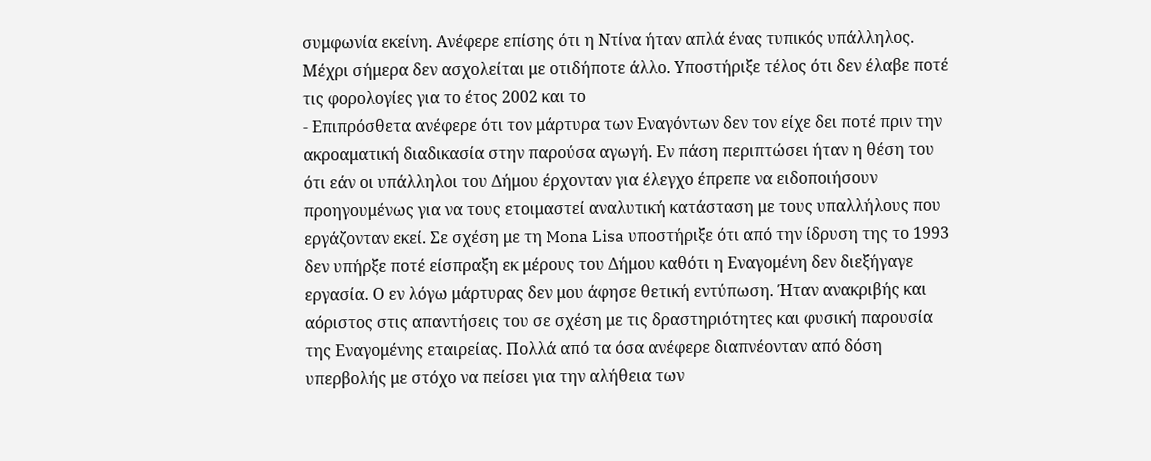συμφωνία εκείνη. Ανέφερε επίσης ότι η Ντίνα ήταν απλά ένας τυπικός υπάλληλος. Μέχρι σήμερα δεν ασχολείται με οτιδήποτε άλλο. Υποστήριξε τέλος ότι δεν έλαβε ποτέ τις φορολογίες για το έτος 2002 και το
- Επιπρόσθετα ανέφερε ότι τον μάρτυρα των Εναγόντων δεν τον είχε δει ποτέ πριν την ακροαματική διαδικασία στην παρούσα αγωγή. Εν πάση περιπτώσει ήταν η θέση του ότι εάν οι υπάλληλοι του Δήμου έρχονταν για έλεγχο έπρεπε να ειδοποιήσουν προηγουμένως για να τους ετοιμαστεί αναλυτική κατάσταση με τους υπαλλήλους που εργάζονταν εκεί. Σε σχέση με τη Mona Lisa υποστήριξε ότι από την ίδρυση της το 1993 δεν υπήρξε ποτέ είσπραξη εκ μέρους του Δήμου καθότι η Εναγομένη δεν διεξήγαγε εργασία. Ο εν λόγω μάρτυρας δεν μου άφησε θετική εντύπωση. Ήταν ανακριβής και αόριστος στις απαντήσεις του σε σχέση με τις δραστηριότητες και φυσική παρουσία της Εναγομένης εταιρείας. Πολλά από τα όσα ανέφερε διαπνέονταν από δόση υπερβολής με στόχο να πείσει για την αλήθεια των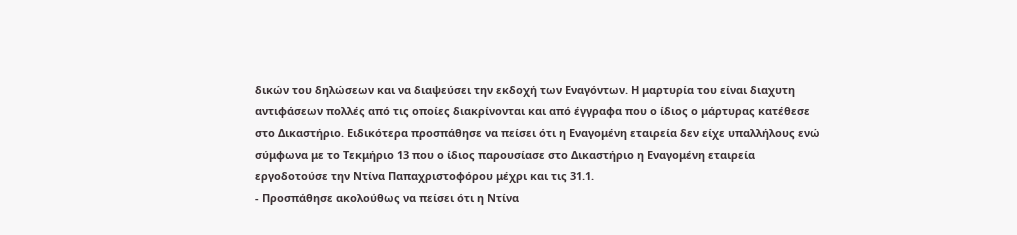δικών του δηλώσεων και να διαψεύσει την εκδοχή των Εναγόντων. Η μαρτυρία του είναι διαχυτη αντιφάσεων πολλές από τις οποίες διακρίνονται και από έγγραφα που ο ίδιος ο μάρτυρας κατέθεσε στο Δικαστήριο. Ειδικότερα προσπάθησε να πείσει ότι η Εναγομένη εταιρεία δεν είχε υπαλλήλους ενώ σύμφωνα με το Τεκμήριο 13 που ο ίδιος παρουσίασε στο Δικαστήριο η Εναγομένη εταιρεία εργοδοτούσε την Ντίνα Παπαχριστοφόρου μέχρι και τις 31.1.
- Προσπάθησε ακολούθως να πείσει ότι η Ντίνα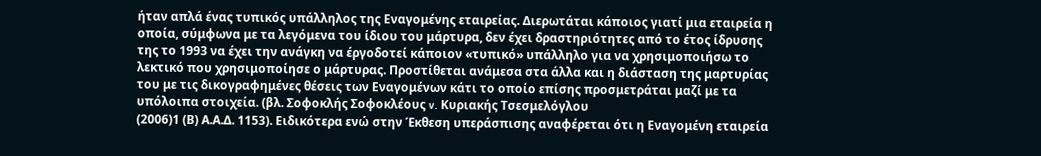ήταν απλά ένας τυπικός υπάλληλος της Εναγομένης εταιρείας. Διερωτάται κάποιος γιατί μια εταιρεία η οποία, σύμφωνα με τα λεγόμενα του ίδιου του μάρτυρα, δεν έχει δραστηριότητες από το έτος ίδρυσης της το 1993 να έχει την ανάγκη να έργοδοτεί κάποιον «τυπικό» υπάλληλο για να χρησιμοποιήσω το λεκτικό που χρησιμοποίησε ο μάρτυρας. Προστίθεται ανάμεσα στα άλλα και η διάσταση της μαρτυρίας του με τις δικογραφημένες θέσεις των Εναγομένων κάτι το οποίο επίσης προσμετράται μαζί με τα υπόλοιπα στοιχεία. (βλ. Σοφοκλής Σοφοκλέους v. Κυριακής Τσεσμελόγλου
(2006)1 (Β) Α.Α.Δ. 1153). Ειδικότερα ενώ στην Έκθεση υπεράσπισης αναφέρεται ότι η Εναγομένη εταιρεία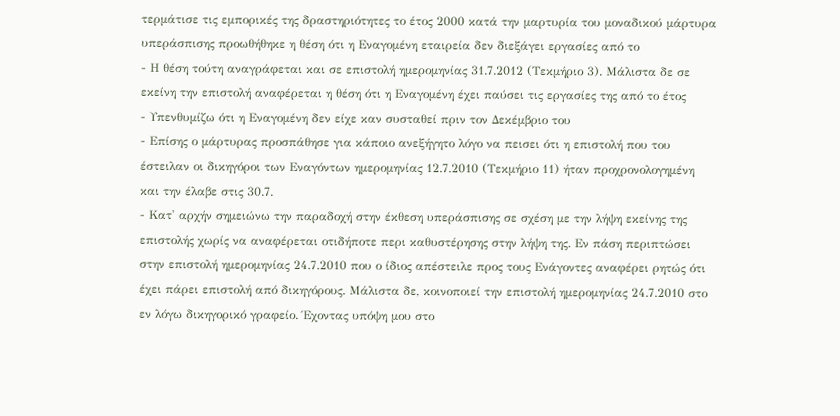τερμάτισε τις εμπορικές της δραστηριότητες το έτος 2000 κατά την μαρτυρία του μοναδικού μάρτυρα υπεράσπισης προωθήθηκε η θέση ότι η Εναγομένη εταιρεία δεν διεξάγει εργασίες από το
- Η θέση τούτη αναγράφεται και σε επιστολή ημερομηνίας 31.7.2012 (Τεκμήριο 3). Μάλιστα δε σε εκείνη την επιστολή αναφέρεται η θέση ότι η Εναγομένη έχει παύσει τις εργασίες της από το έτος
- Υπενθυμίζω ότι η Εναγομένη δεν είχε καν συσταθεί πριν τον Δεκέμβριο του
- Επίσης ο μάρτυρας προσπάθησε για κάποιο ανεξήγητο λόγο να πεισει ότι η επιστολή που του έστειλαν οι δικηγόροι των Εναγόντων ημερομηνίας 12.7.2010 (Τεκμήριο 11) ήταν προχρονολογημένη και την έλαβε στις 30.7.
- Κατ' αρχήν σημειώνω την παραδοχή στην έκθεση υπεράσπισης σε σχέση με την λήψη εκείνης της επιστολής χωρίς να αναφέρεται οτιδήποτε περι καθυστέρησης στην λήψη της. Εν πάση περιπτώσει στην επιστολή ημερομηνίας 24.7.2010 που ο ίδιος απέστειλε προς τους Ενάγοντες αναφέρει ρητώς ότι έχει πάρει επιστολή από δικηγόρους. Μάλιστα δε, κοινοποιεί την επιστολή ημερομηνίας 24.7.2010 στο εν λόγω δικηγορικό γραφείο. Έχοντας υπόψη μου στο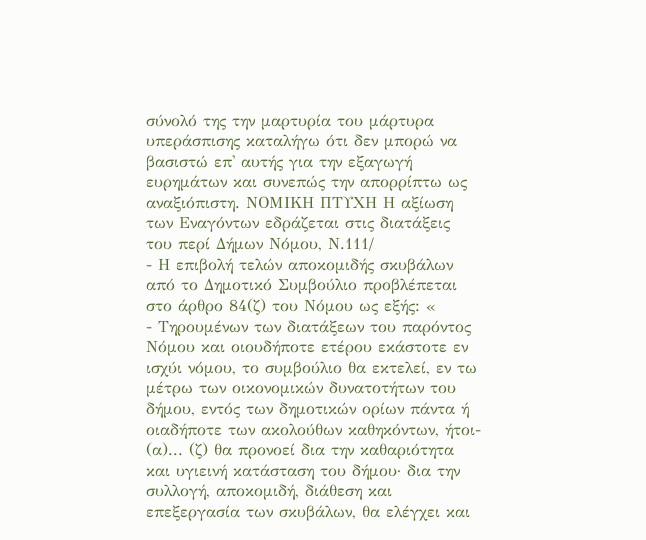σύνολό της την μαρτυρία του μάρτυρα υπεράσπισης καταλήγω ότι δεν μπορώ να βασιστώ επ' αυτής για την εξαγωγή ευρημάτων και συνεπώς την απορρίπτω ως αναξιόπιστη. ΝΟΜΙΚΗ ΠΤΥΧΗ Η αξίωση των Εναγόντων εδράζεται στις διατάξεις του περί Δήμων Νόμου, Ν.111/
- Η επιβολή τελών αποκομιδής σκυβάλων από το Δημοτικό Συμβούλιο προβλέπεται στο άρθρο 84(ζ) του Νόμου ως εξής: «
- Τηρουμένων των διατάξεων του παρόντος Νόμου και οιουδήποτε ετέρου εκάστοτε εν ισχύι νόμου, το συμβούλιο θα εκτελεί, εν τω μέτρω των οικονομικών δυνατοτήτων του δήμου, εντός των δημοτικών ορίων πάντα ή οιαδήποτε των ακολούθων καθηκόντων, ήτοι- (α)... (ζ) θα προνοεί δια την καθαριότητα και υγιεινή κατάσταση του δήμου· δια την συλλογή, αποκομιδή, διάθεση και επεξεργασία των σκυβάλων, θα ελέγχει και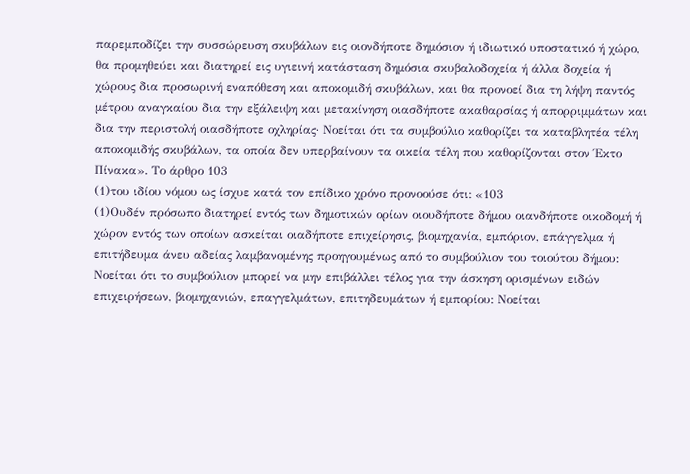παρεμποδίζει την συσσώρευση σκυβάλων εις οιονδήποτε δημόσιον ή ιδιωτικό υποστατικό ή χώρο, θα προμηθεύει και διατηρεί εις υγιεινή κατάσταση δημόσια σκυβαλοδοχεία ή άλλα δοχεία ή χώρους δια προσωρινή εναπόθεση και αποκομιδή σκυβάλων, και θα προνοεί δια τη λήψη παντός μέτρου αναγκαίου δια την εξάλειψη και μετακίνηση οιασδήποτε ακαθαρσίας ή απορριμμάτων και δια την περιστολή οιασδήποτε οχληρίας· Νοείται ότι τα συμβούλιο καθορίζει τα καταβλητέα τέλη αποκομιδής σκυβάλων, τα οποία δεν υπερβαίνουν τα οικεία τέλη που καθορίζονται στον Έκτο Πίνακα». Το άρθρο 103
(1)του ιδίου νόμου ως ίσχυε κατά τον επίδικο χρόνο προνοούσε ότι: «103
(1)Ουδέν πρόσωπο διατηρεί εντός των δημοτικών ορίων οιουδήποτε δήμου οιανδήποτε οικοδομή ή χώρον εντός των οποίων ασκείται οιαδήποτε επιχείρησις, βιομηχανία, εμπόριον, επάγγελμα ή επιτήδευμα άνευ αδείας λαμβανομένης προηγουμένως από το συμβούλιον του τοιούτου δήμου: Νοείται ότι το συμβούλιον μπορεί να μην επιβάλλει τέλος για την άσκηση ορισμένων ειδών επιχειρήσεων, βιομηχανιών, επαγγελμάτων, επιτηδευμάτων ή εμπορίου: Νοείται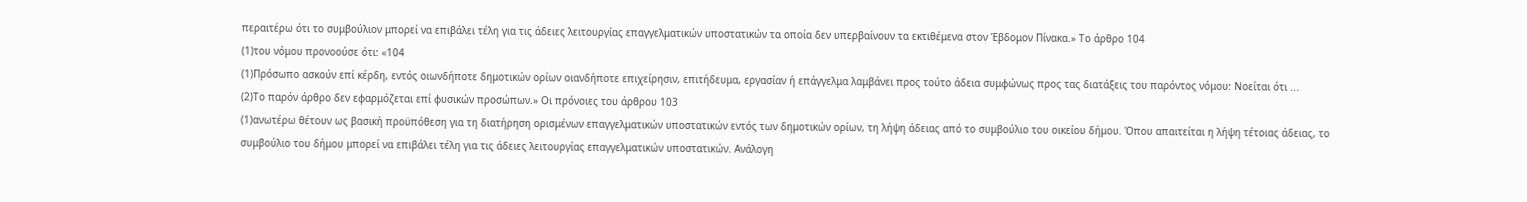περαιτέρω ότι το συμβούλιον μπορεί να επιβάλει τέλη για τις άδειες λειτουργίας επαγγελματικών υποστατικών τα οποία δεν υπερβαίνουν τα εκτιθέμενα στον Έβδομον Πίνακα.» Το άρθρο 104
(1)του νόμου προνοούσε ότι: «104
(1)Πρόσωπο ασκούν επί κέρδη, εντός οιωνδήποτε δημοτικών ορίων οιανδήποτε επιχείρησιν, επιτήδευμα, εργασίαν ή επάγγελμα λαμβάνει προς τούτο άδεια συμφώνως προς τας διατάξεις του παρόντος νόμου: Νοείται ότι ...
(2)Το παρόν άρθρο δεν εφαρμόζεται επί φυσικών προσώπων.» Οι πρόνοιες του άρθρου 103
(1)ανωτέρω θέτουν ως βασική προϋπόθεση για τη διατήρηση ορισμένων επαγγελματικών υποστατικών εντός των δημοτικών ορίων, τη λήψη άδειας από το συμβούλιο του οικείου δήμου. Όπου απαιτείται η λήψη τέτοιας άδειας, το συμβούλιο του δήμου μπορεί να επιβάλει τέλη για τις άδειες λειτουργίας επαγγελματικών υποστατικών. Ανάλογη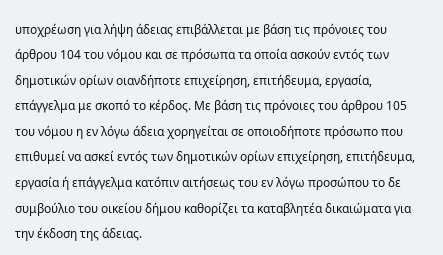υποχρέωση για λήψη άδειας επιβάλλεται με βάση τις πρόνοιες του άρθρου 104 του νόμου και σε πρόσωπα τα οποία ασκούν εντός των δημοτικών ορίων οιανδήποτε επιχείρηση, επιτήδευμα, εργασία, επάγγελμα με σκοπό το κέρδος. Με βάση τις πρόνοιες του άρθρου 105 του νόμου η εν λόγω άδεια χορηγείται σε οποιοδήποτε πρόσωπο που επιθυμεί να ασκεί εντός των δημοτικών ορίων επιχείρηση, επιτήδευμα, εργασία ή επάγγελμα κατόπιν αιτήσεως του εν λόγω προσώπου το δε συμβούλιο του οικείου δήμου καθορίζει τα καταβλητέα δικαιώματα για την έκδοση της άδειας.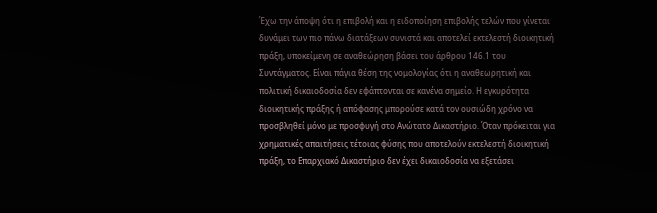Έχω την άποψη ότι η επιβολή και η ειδοποίηση επιβολής τελών που γίνεται δυνάμει των πιο πάνω διατάξεων συνιστά και αποτελεί εκτελεστή διοικητική πράξη, υποκείμενη σε αναθεώρηση βάσει του άρθρου 146.1 του Συντάγματος. Είναι πάγια θέση της νομολογίας ότι η αναθεωρητική και πολιτική δικαιοδοσία δεν εφάπτονται σε κανένα σημείο. Η εγκυρότητα διοικητικής πράξης ή απόφασης μπορούσε κατά τον ουσιώδη χρόνο να προσβληθεί μόνο με προσφυγή στο Ανώτατο Δικαστήριο. Όταν πρόκειται για χρηματικές απαιτήσεις τέτοιας φύσης που αποτελούν εκτελεστή διοικητική πράξη, το Επαρχιακό Δικαστήριο δεν έχει δικαιοδοσία να εξετάσει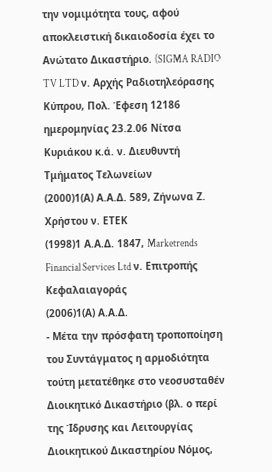την νομιμότητα τους, αφού αποκλειστική δικαιοδοσία έχει το Ανώτατο Δικαστήριο. (SIGMA RADIO TV LTD ν. Αρχής Ραδιοτηλεόρασης Κύπρου, Πολ. Έφεση 12186 ημερομηνίας 23.2.06 Νίτσα Κυριάκου κ.ά. ν. Διευθυντή Τμήματος Τελωνείων
(2000)1(Α) Α.Α.Δ. 589, Ζήνωνα Ζ. Χρήστου ν. ΕΤΕΚ
(1998)1 Α.Α.Δ. 1847, Marketrends Financial Services Ltd ν. Επιτροπής Κεφαλαιαγοράς
(2006)1(Α) Α.Α.Δ.
- Μέτα την πρόσφατη τροποποίηση του Συντάγματος η αρμοδιότητα τούτη μετατέθηκε στο νεοσυσταθέν Διοικητικό Δικαστήριο (βλ. ο περί της Ίδρυσης και Λειτουργίας Διοικητικού Δικαστηρίου Νόμος,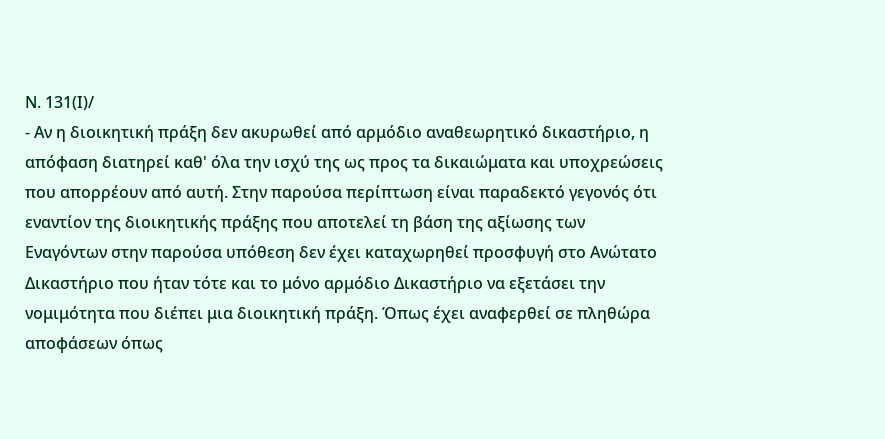Ν. 131(Ι)/
- Αν η διοικητική πράξη δεν ακυρωθεί από αρμόδιο αναθεωρητικό δικαστήριο, η απόφαση διατηρεί καθ' όλα την ισχύ της ως προς τα δικαιώματα και υποχρεώσεις που απορρέουν από αυτή. Στην παρούσα περίπτωση είναι παραδεκτό γεγονός ότι εναντίον της διοικητικής πράξης που αποτελεί τη βάση της αξίωσης των Εναγόντων στην παρούσα υπόθεση δεν έχει καταχωρηθεί προσφυγή στο Ανώτατο Δικαστήριο που ήταν τότε και το μόνο αρμόδιο Δικαστήριο να εξετάσει την νομιμότητα που διέπει μια διοικητική πράξη. Όπως έχει αναφερθεί σε πληθώρα αποφάσεων όπως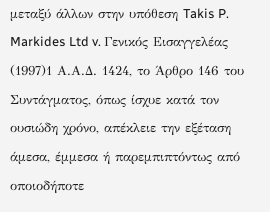μεταξύ άλλων στην υπόθεση Takis P. Markides Ltd v. Γενικός Εισαγγελέας
(1997)1 Α.Α.Δ. 1424, το Άρθρο 146 του Συντάγματος, όπως ίσχυε κατά τον ουσιώδη χρόνο, απέκλειε την εξέταση άμεσα, έμμεσα ή παρεμπιπτόντως από οποιοδήποτε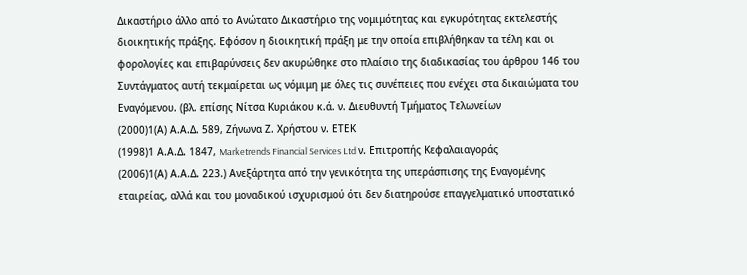Δικαστήριο άλλο από το Ανώτατο Δικαστήριο της νομιμότητας και εγκυρότητας εκτελεστής διοικητικής πράξης. Εφόσον η διοικητική πράξη με την οποία επιβλήθηκαν τα τέλη και οι φορολογίες και επιβαρύνσεις δεν ακυρώθηκε στο πλαίσιο της διαδικασίας του άρθρου 146 του Συντάγματος αυτή τεκμαίρεται ως νόμιμη με όλες τις συνέπειες που ενέχει στα δικαιώματα του Εναγόμενου. (βλ. επίσης Νίτσα Κυριάκου κ.ά. ν. Διευθυντή Τμήματος Τελωνείων
(2000)1(Α) Α.Α.Δ. 589, Ζήνωνα Ζ. Χρήστου ν. ΕΤΕΚ
(1998)1 Α.Α.Δ. 1847, Marketrends Financial Services Ltd ν. Επιτροπής Κεφαλαιαγοράς
(2006)1(Α) Α.Α.Δ. 223.) Ανεξάρτητα από την γενικότητα της υπεράσπισης της Εναγομένης εταιρείας, αλλά και του μοναδικού ισχυρισμού ότι δεν διατηρούσε επαγγελματικό υποστατικό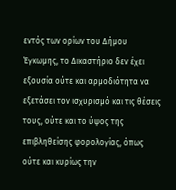εντός των ορίων του Δήμου Έγκωμης, το Δικαστήριο δεν έχει εξουσία ούτε και αρμοδιότητα να εξετάσει τον ισχυρισμό και τις θέσεις τους, ούτε και το ύψος της επιβληθείσης φορολογίας, όπως ούτε και κυρίως την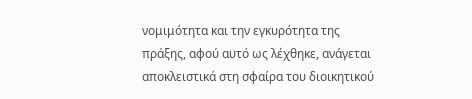νομιμότητα και την εγκυρότητα της πράξης, αφού αυτό ως λέχθηκε, ανάγεται αποκλειστικά στη σφαίρα του διοικητικού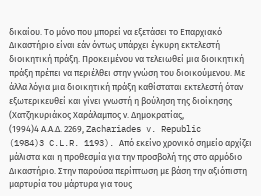δικαίου. Το μόνο που μπορεί να εξετάσει το Επαρχιακό Δικαστήριο είναι εάν όντως υπάρχει έγκυρη εκτελεστή διοικητική πράξη. Προκειμένου να τελειωθεί μια διοικητική πράξη πρέπει να περιέλθει στην γνώση του διοικούμενου. Με άλλα λόγια μια διοικητική πράξη καθίσταται εκτελεστή όταν εξωτερικευθεί και γίνει γνωστή η βούληση της διοίκησης (Χατζηκυριάκος Χαράλαμπος ν. Δημοκρατίας,
(1994)4 Α.Α.Δ. 2269, Zachariades v. Republic
(1984)3 C.L.R. 1193). Από εκείνο χρονικό σημείο αρχίζει μάλιστα και η προθεσμία για την προσβολή της στο αρμόδιο Δικαστήριο. Στην παρούσα περίπτωση με βάση την αξιόπιστη μαρτυρία του μάρτυρα για τους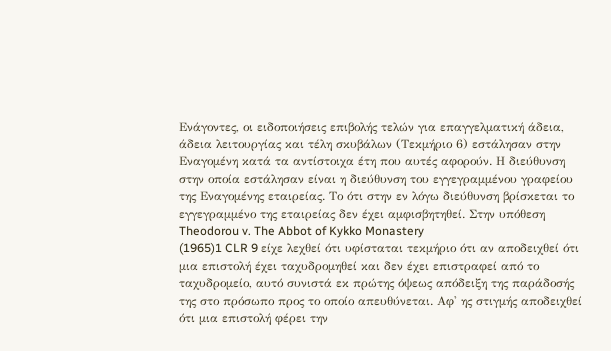Ενάγοντες, οι ειδοποιήσεις επιβολής τελών για επαγγελματική άδεια, άδεια λειτουργίας και τέλη σκυβάλων (Τεκμήριο 6) εστάλησαν στην Εναγομένη κατά τα αντίστοιχα έτη που αυτές αφορούν. Η διεύθυνση στην οποία εστάλησαν είναι η διεύθυνση του εγγεγραμμένου γραφείου της Εναγομένης εταιρείας. Το ότι στην εν λόγω διεύθυνση βρίσκεται το εγγεγραμμένο της εταιρείας δεν έχει αμφισβητηθεί. Στην υπόθεση Theodorou v. The Abbot of Kykko Monastery
(1965)1 CLR 9 είχε λεχθεί ότι υφίσταται τεκμήριο ότι αν αποδειχθεί ότι μια επιστολή έχει ταχυδρομηθεί και δεν έχει επιστραφεί από το ταχυδρομείο, αυτό συνιστά εκ πρώτης όψεως απόδειξη της παράδοσής της στο πρόσωπο προς το οποίο απευθύνεται. Αφ' ης στιγμής αποδειχθεί ότι μια επιστολή φέρει την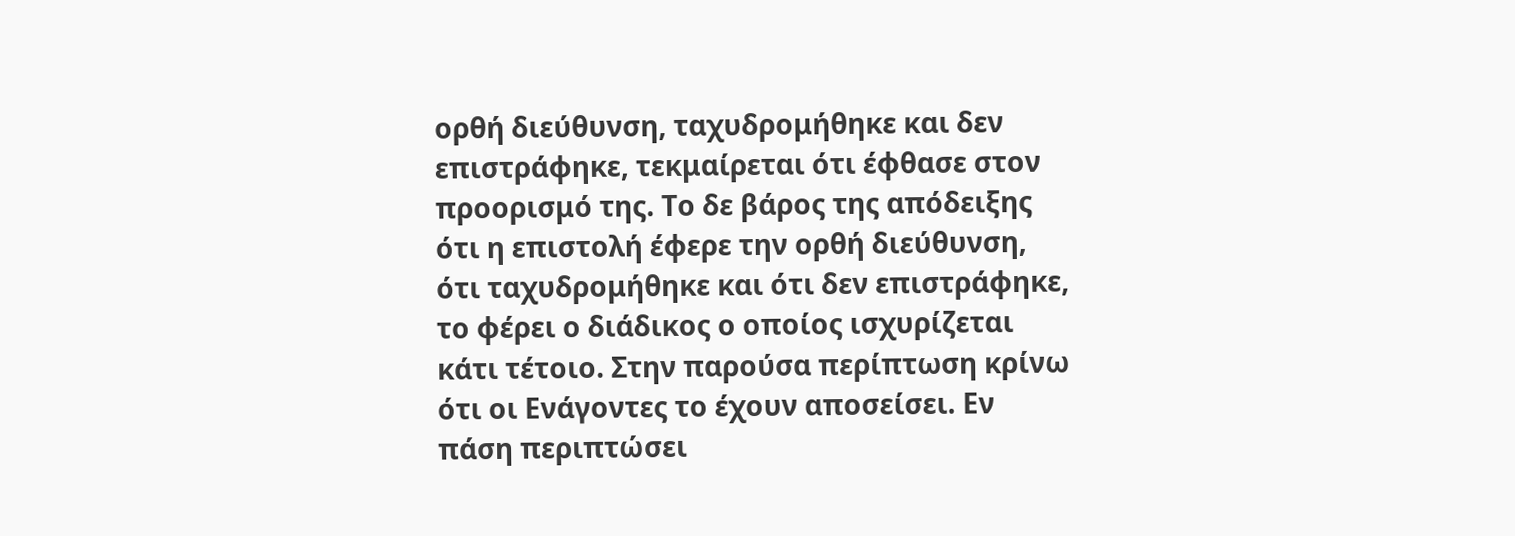ορθή διεύθυνση, ταχυδρομήθηκε και δεν επιστράφηκε, τεκμαίρεται ότι έφθασε στον προορισμό της. Το δε βάρος της απόδειξης ότι η επιστολή έφερε την ορθή διεύθυνση, ότι ταχυδρομήθηκε και ότι δεν επιστράφηκε, το φέρει ο διάδικος ο οποίος ισχυρίζεται κάτι τέτοιο. Στην παρούσα περίπτωση κρίνω ότι οι Ενάγοντες το έχουν αποσείσει. Εν πάση περιπτώσει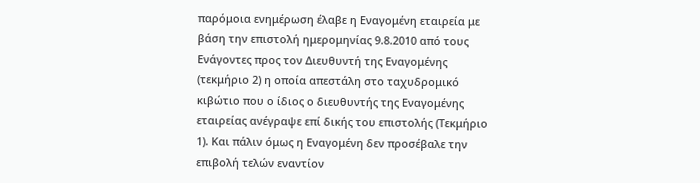παρόμοια ενημέρωση έλαβε η Εναγομένη εταιρεία με βάση την επιστολή ημερομηνίας 9.8.2010 από τους Ενάγοντες προς τον Διευθυντή της Εναγομένης (τεκμήριο 2) η οποία απεστάλη στο ταχυδρομικό κιβώτιο που ο ίδιος ο διευθυντής της Εναγομένης εταιρείας ανέγραψε επί δικής του επιστολής (Τεκμήριο 1). Και πάλιν όμως η Εναγομένη δεν προσέβαλε την επιβολή τελών εναντίον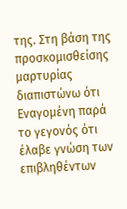της. Στη βάση της προσκομισθείσης μαρτυρίας διαπιστώνω ότι Εναγομένη παρά το γεγονός ότι έλαβε γνώση των επιβληθέντων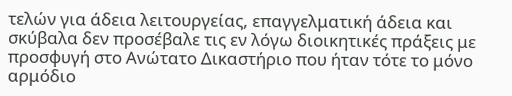τελών για άδεια λειτουργείας, επαγγελματική άδεια και σκύβαλα δεν προσέβαλε τις εν λόγω διοικητικές πράξεις με προσφυγή στο Ανώτατο Δικαστήριο που ήταν τότε το μόνο αρμόδιο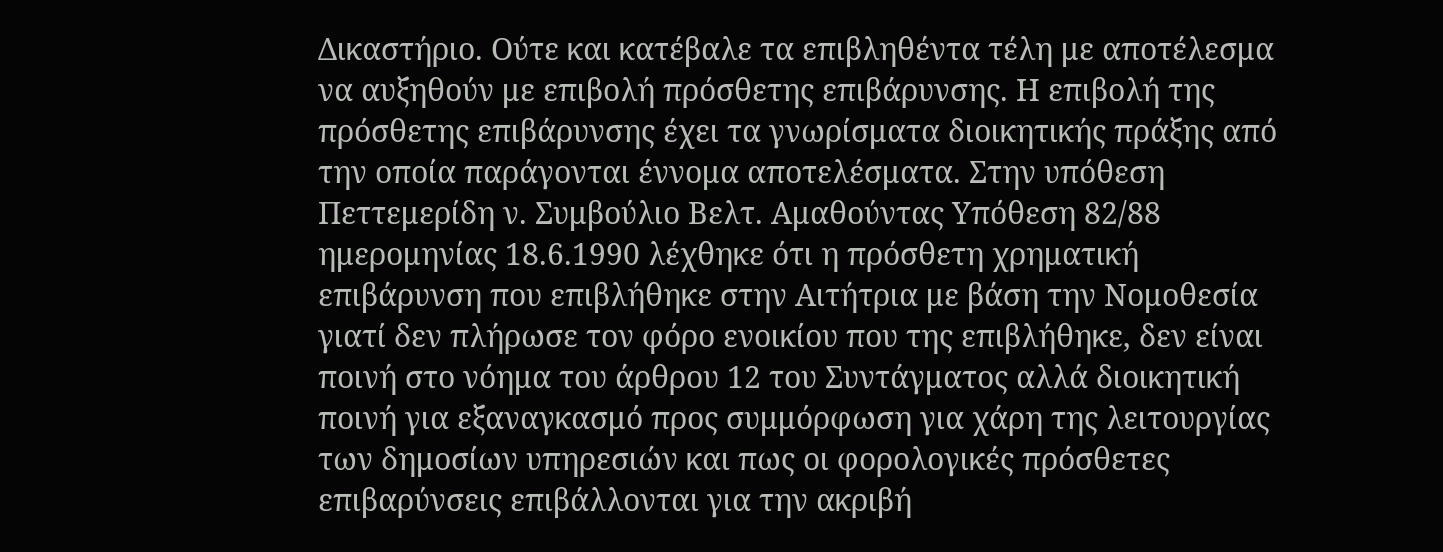Δικαστήριο. Ούτε και κατέβαλε τα επιβληθέντα τέλη με αποτέλεσμα να αυξηθούν με επιβολή πρόσθετης επιβάρυνσης. Η επιβολή της πρόσθετης επιβάρυνσης έχει τα γνωρίσματα διοικητικής πράξης από την οποία παράγονται έννομα αποτελέσματα. Στην υπόθεση Πεττεμερίδη ν. Συμβούλιο Βελτ. Αμαθούντας Υπόθεση 82/88 ημερομηνίας 18.6.1990 λέχθηκε ότι η πρόσθετη χρηματική επιβάρυνση που επιβλήθηκε στην Αιτήτρια με βάση την Νομοθεσία γιατί δεν πλήρωσε τον φόρο ενοικίου που της επιβλήθηκε, δεν είναι ποινή στο νόημα του άρθρου 12 του Συντάγματος αλλά διοικητική ποινή για εξαναγκασμό προς συμμόρφωση για χάρη της λειτουργίας των δημοσίων υπηρεσιών και πως οι φορολογικές πρόσθετες επιβαρύνσεις επιβάλλονται για την ακριβή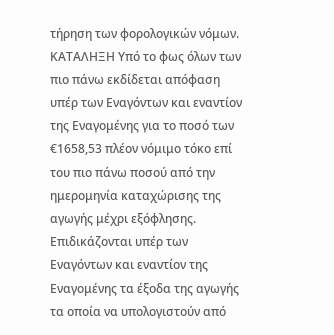τήρηση των φορολογικών νόμων. ΚΑΤΑΛΗΞΗ Υπό το φως όλων των πιο πάνω εκδίδεται απόφαση υπέρ των Εναγόντων και εναντίον της Εναγομένης για το ποσό των €1658,53 πλέον νόμιμο τόκο επί του πιο πάνω ποσού από την ημερομηνία καταχώρισης της αγωγής μέχρι εξόφλησης. Επιδικάζονται υπέρ των Εναγόντων και εναντίον της Εναγομένης τα έξοδα της αγωγής τα οποία να υπολογιστούν από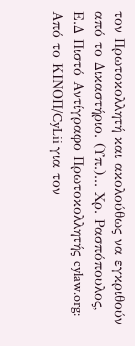τον Πρωτοκολλητή και ακολούθως να εγκριθούν από το Δικαστήριο. (Υπ.)... Χρ. Ρασπόπουλος, Ε.Δ Πιστό Αντίγραφο Πρωτοκολλητής cylaw.org: Από το ΚΙΝOΠ/CyLii για τον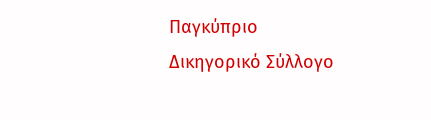Παγκύπριο Δικηγορικό Σύλλογο